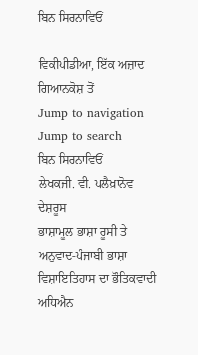ਬਿਨ ਸਿਰਨਾਵਿਓਂ

ਵਿਕੀਪੀਡੀਆ, ਇੱਕ ਅਜ਼ਾਦ ਗਿਆਨਕੋਸ਼ ਤੋਂ
Jump to navigation Jump to search
ਬਿਨ ਸਿਰਨਾਵਿਓਂ
ਲੇਖਕਜੀ. ਵੀ. ਪਲੈਖ਼ਾਨੋਵ
ਦੇਸ਼ਰੂਸ
ਭਾਸ਼ਾਮੂਲ ਭਾਸ਼ਾ ਰੂਸੀ ਤੇ ਅਨੁਵਾਦ-ਪੰਜਾਬੀ ਭਾਸ਼ਾ
ਵਿਸ਼ਾਇਤਿਹਾਸ ਦਾ ਭੌਤਿਕਵਾਦੀ ਅਧਿਐਨ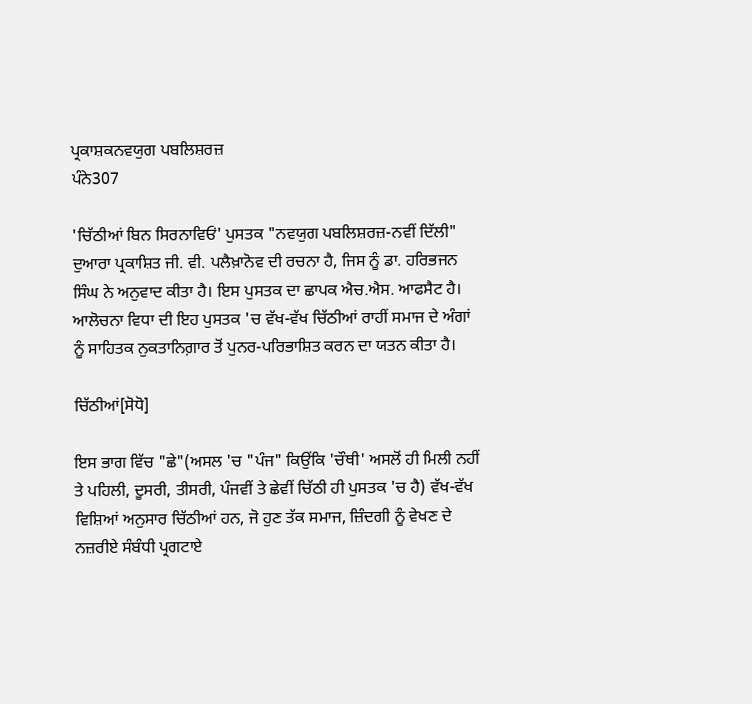ਪ੍ਰਕਾਸ਼ਕਨਵਯੁਗ ਪਬਲਿਸ਼ਰਜ਼
ਪੰਨੇ307

'ਚਿੱਠੀਆਂ ਬਿਨ ਸਿਰਨਾਵਿਓਂ' ਪੁਸਤਕ "ਨਵਯੁਗ ਪਬਲਿਸ਼ਰਜ਼-ਨਵੀਂ ਦਿੱਲੀ" ਦੁਆਰਾ ਪ੍ਰਕਾਸ਼ਿਤ ਜੀ. ਵੀ. ਪਲੈਖ਼ਾਨੋਵ ਦੀ ਰਚਨਾ ਹੈ, ਜਿਸ ਨੂੰ ਡਾ. ਹਰਿਭਜਨ ਸਿੰਘ ਨੇ ਅਨੁਵਾਦ ਕੀਤਾ ਹੈ। ਇਸ ਪੁਸਤਕ ਦਾ ਛਾਪਕ ਐਚ.ਐਸ. ਆਫਸੈਟ ਹੈ। ਆਲੋਚਨਾ ਵਿਧਾ ਦੀ ਇਹ ਪੁਸਤਕ 'ਚ ਵੱਖ-ਵੱਖ ਚਿੱਠੀਆਂ ਰਾਹੀਂ ਸਮਾਜ ਦੇ ਅੰਗਾਂ ਨੂੰ ਸਾਹਿਤਕ ਨੁਕਤਾਨਿਗ਼ਾਰ ਤੋਂ ਪੁਨਰ-ਪਰਿਭਾਸ਼ਿਤ ਕਰਨ ਦਾ ਯਤਨ ਕੀਤਾ ਹੈ।

ਚਿੱਠੀਆਂ[ਸੋਧੋ]

ਇਸ ਭਾਗ ਵਿੱਚ "ਛੇ"(ਅਸਲ 'ਚ "ਪੰਜ" ਕਿਉਂਕਿ 'ਚੌਥੀ' ਅਸਲੋਂ ਹੀ ਮਿਲੀ ਨਹੀਂ ਤੇ ਪਹਿਲੀ, ਦੂਸਰੀ, ਤੀਸਰੀ, ਪੰਜਵੀਂ ਤੇ ਛੇਵੀਂ ਚਿੱਠੀ ਹੀ ਪੁਸਤਕ 'ਚ ਹੈ) ਵੱਖ-ਵੱਖ ਵਿਸ਼ਿਆਂ ਅਨੁਸਾਰ ਚਿੱਠੀਆਂ ਹਨ, ਜੋ ਹੁਣ ਤੱਕ ਸਮਾਜ, ਜ਼ਿੰਦਗੀ ਨੂੰ ਵੇਖਣ ਦੇ ਨਜ਼ਰੀਏ ਸੰਬੰਧੀ ਪ੍ਰਗਟਾਏ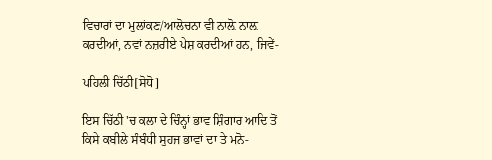ਵਿਚਾਰਾਂ ਦਾ ਮੁਲਾਂਕਣ/ਆਲੋਚਨਾ ਵੀ ਨਾਲ਼ੋ ਨਾਲ਼ ਕਰਦੀਆਂ, ਨਵਾਂ ਨਜ਼ਰੀਏ ਪੇਸ਼ ਕਰਦੀਆਂ ਹਨ, ਜਿਵੇਂ-

ਪਹਿਲੀ ਚਿੱਠੀ[ਸੋਧੋ]

ਇਸ ਚਿੱਠੀ 'ਚ ਕਲਾ ਦੇ ਚਿੰਨ੍ਹਾਂ ਭਾਵ ਸ਼ਿੰਗਾਰ ਆਦਿ ਤੋਂ ਕਿਸੇ ਕਬੀਲੇ ਸੰਬੰਧੀ ਸੁਹਜ ਭਾਵਾਂ ਦਾ ਤੇ ਮਨੋ-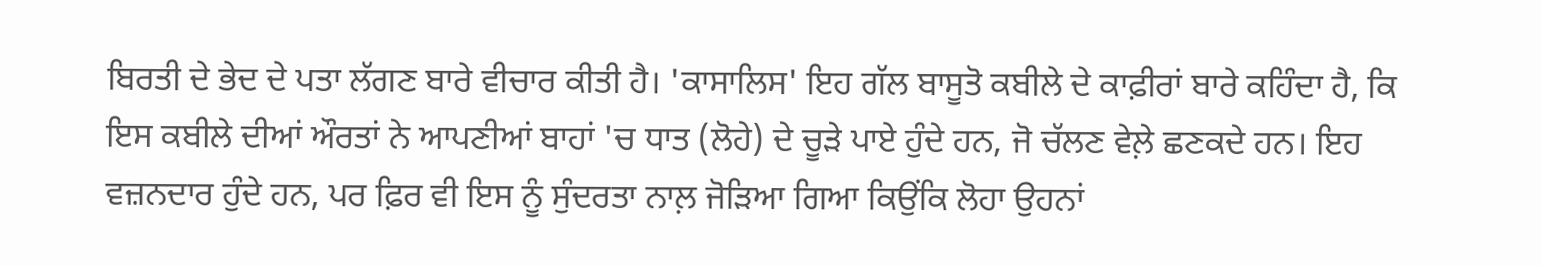ਬਿਰਤੀ ਦੇ ਭੇਦ ਦੇ ਪਤਾ ਲੱਗਣ ਬਾਰੇ ਵੀਚਾਰ ਕੀਤੀ ਹੈ। 'ਕਾਸਾਲਿਸ' ਇਹ ਗੱਲ ਬਾਸੂਤੋ ਕਬੀਲੇ ਦੇ ਕਾਫ਼ੀਰਾਂ ਬਾਰੇ ਕਹਿੰਦਾ ਹੈ, ਕਿ ਇਸ ਕਬੀਲੇ ਦੀਆਂ ਔਰਤਾਂ ਨੇ ਆਪਣੀਆਂ ਬਾਹਾਂ 'ਚ ਧਾਤ (ਲੋਹੇ) ਦੇ ਚੂੜੇ ਪਾਏ ਹੁੰਦੇ ਹਨ, ਜੋ ਚੱਲਣ ਵੇਲ਼ੇ ਛਣਕਦੇ ਹਨ। ਇਹ ਵਜ਼ਨਦਾਰ ਹੁੰਦੇ ਹਨ, ਪਰ ਫ਼ਿਰ ਵੀ ਇਸ ਨੂੰ ਸੁੰਦਰਤਾ ਨਾਲ਼ ਜੋੜਿਆ ਗਿਆ ਕਿਉਂਕਿ ਲੋਹਾ ਉਹਨਾਂ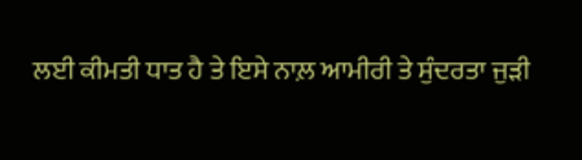ਲਈ ਕੀਮਤੀ ਧਾਤ ਹੈ ਤੇ ਇਸੇ ਨਾਲ਼ ਆਮੀਰੀ ਤੇ ਸੁੰਦਰਤਾ ਜੁੜੀ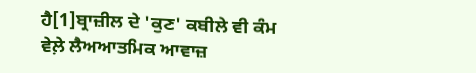ਹੈ[1]ਬ੍ਰਾਜ਼ੀਲ ਦੇ 'ਕੁਣ' ਕਬੀਲੇ ਵੀ ਕੰਮ ਵੇਲ਼ੇ ਲੈਅਆਤਮਿਕ ਆਵਾਜ਼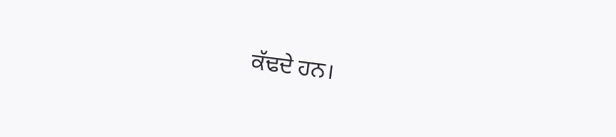ਕੱਢਦੇ ਹਨ।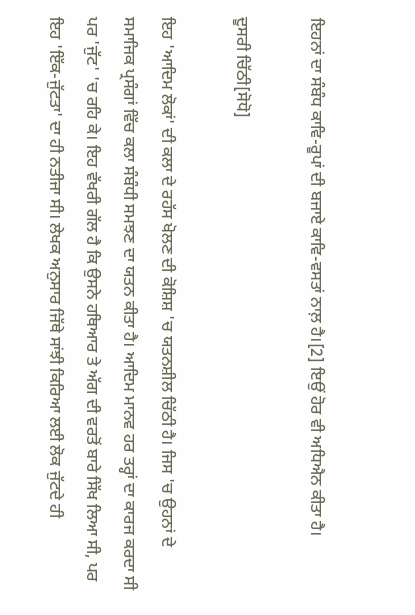ਇਹਨਾਂ ਦਾ ਸੰਬੰਧ ਕਾਵਿ-ਰੂਪਾਂ ਦੀ ਬਜਾਏ ਕਾਵਿ-ਵਸਤਾਂ ਨਾਲ਼ ਹੈ।[2] ਇਉਂ ਹੋਰ ਵੀ ਅਧਿਐਨ ਕੀਤਾ ਹੈ।

ਦੂਸਰੀ ਚਿੱਠੀ[ਸੋਧੋ]

ਇਹ 'ਆਦਿਮ ਲੋਕਾਂ' ਦੀ ਕਲਾ ਦੇ ਰਹੱਸ ਖੋਲਣ ਦੀ ਕੋਸ਼ਿਸ਼ 'ਚ ਯਤਨਸ਼ੀਲ ਚਿੱਠੀ ਹੈ। ਜਿਸ 'ਚ ਉਹਨਾਂ ਦੇ ਸਮਾਜਿਕ ਪ੍ਰਸੰਗਾਂ ਵਿੱਚ ਕਲਾ ਸੰਬੰਧੀ ਸਮਝਣ ਦਾ ਯਤਨ ਕੀਤਾ ਹੈ। ਆਦਿਮ ਮਾਨਵ ਹਰ ਤਰ੍ਹਾਂ ਦਾ ਕਾਰਜ ਕਰਦਾ ਸੀ ਪਰ 'ਜੁੱਟ' 'ਚ ਰਹਿ ਕੇ। ਇਹ ਵੱਖਰੀ ਗੱਲ ਹੈ ਕਿ ਉਸਨੇ ਹਥਿਆਰ ਤੇ ਅੱਗ ਦੀ ਵਰਤੋਂ ਬਾਰੇ ਸਿੱਖ ਲਿਆ ਸੀ, ਪਰ ਇਹ 'ਇੱਕ-ਜੁੱਟਤਾ' ਦਾ ਹੀ ਨਤੀਜਾ ਸੀ। ਲੇਖਕ ਅਨੁਸਾਰ ਜਿੱਥੇ ਸਾਂਝੀ ਕਿਰਿਆ ਲਈ ਲੋਕ ਜੁੱਟਦੇ ਹੀ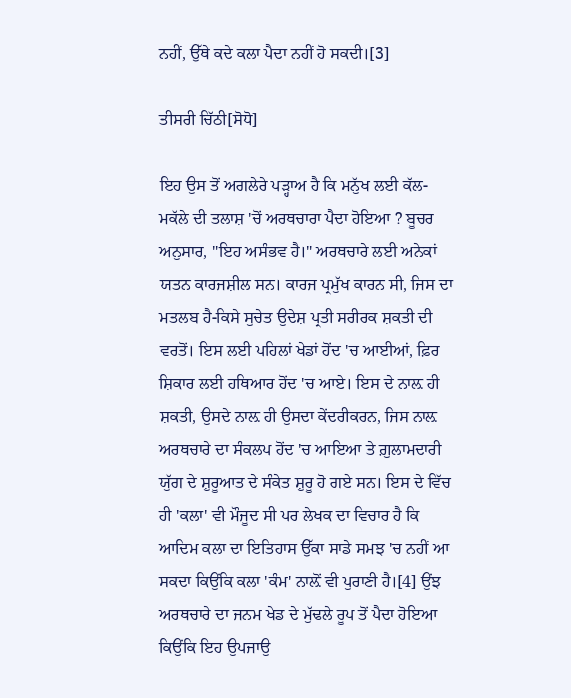ਨਹੀਂ, ਉੱਥੇ ਕਦੇ ਕਲਾ ਪੈਦਾ ਨਹੀਂ ਹੋ ਸਕਦੀ।[3]

ਤੀਸਰੀ ਚਿੱਠੀ[ਸੋਧੋ]

ਇਹ ਉਸ ਤੋਂ ਅਗਲੇਰੇ ਪੜ੍ਹਾਅ ਹੈ ਕਿ ਮਨੁੱਖ ਲਈ ਕੱਲ-ਮਕੱਲੇ ਦੀ ਤਲਾਸ਼ 'ਚੋਂ ਅਰਥਚਾਰਾ ਪੈਦਾ ਹੋਇਆ ? ਬੂਚਰ ਅਨੁਸਾਰ, "ਇਹ ਅਸੰਭਵ ਹੈ।" ਅਰਥਚਾਰੇ ਲਈ ਅਨੇਕਾਂ ਯਤਨ ਕਾਰਜਸ਼ੀਲ ਸਨ। ਕਾਰਜ ਪ੍ਰਮੁੱਖ ਕਾਰਨ ਸੀ, ਜਿਸ ਦਾ ਮਤਲਬ ਹੈ-ਕਿਸੇ ਸੁਚੇਤ ਉਦੇਸ਼ ਪ੍ਰਤੀ ਸਰੀਰਕ ਸ਼ਕਤੀ ਦੀ ਵਰਤੋਂ। ਇਸ ਲਈ ਪਹਿਲਾਂ ਖੇਡਾਂ ਹੋਂਦ 'ਚ ਆਈਆਂ, ਫ਼ਿਰ ਸ਼ਿਕਾਰ ਲਈ ਹਥਿਆਰ ਹੋਂਦ 'ਚ ਆਏ। ਇਸ ਦੇ ਨਾਲ਼ ਹੀ ਸ਼ਕਤੀ, ਉਸਦੇ ਨਾਲ਼ ਹੀ ਉਸਦਾ ਕੇਂਦਰੀਕਰਨ, ਜਿਸ ਨਾਲ਼ ਅਰਥਚਾਰੇ ਦਾ ਸੰਕਲਪ ਹੋਂਦ 'ਚ ਆਇਆ ਤੇ ਗ਼ੁਲਾਮਦਾਰੀ ਯੁੱਗ ਦੇ ਸ਼ੁਰੂਆਤ ਦੇ ਸੰਕੇਤ ਸ਼ੁਰੂ ਹੋ ਗਏ ਸਨ। ਇਸ ਦੇ ਵਿੱਚ ਹੀ 'ਕਲਾ' ਵੀ ਮੌਜੂਦ ਸੀ ਪਰ ਲੇਖਕ ਦਾ ਵਿਚਾਰ ਹੈ ਕਿ ਆਦਿਮ ਕਲਾ ਦਾ ਇਤਿਹਾਸ ਉੱਕਾ ਸਾਡੇ ਸਮਝ 'ਚ ਨਹੀਂ ਆ ਸਕਦਾ ਕਿਉਂਕਿ ਕਲਾ 'ਕੰਮ' ਨਾਲ਼ੋਂ ਵੀ ਪੁਰਾਣੀ ਹੈ।[4] ਉਂਝ ਅਰਥਚਾਰੇ ਦਾ ਜਨਮ ਖੇਡ ਦੇ ਮੁੱਢਲੇ ਰੂਪ ਤੋਂ ਪੈਦਾ ਹੋਇਆ ਕਿਉਂਕਿ ਇਹ ਉਪਜਾਉ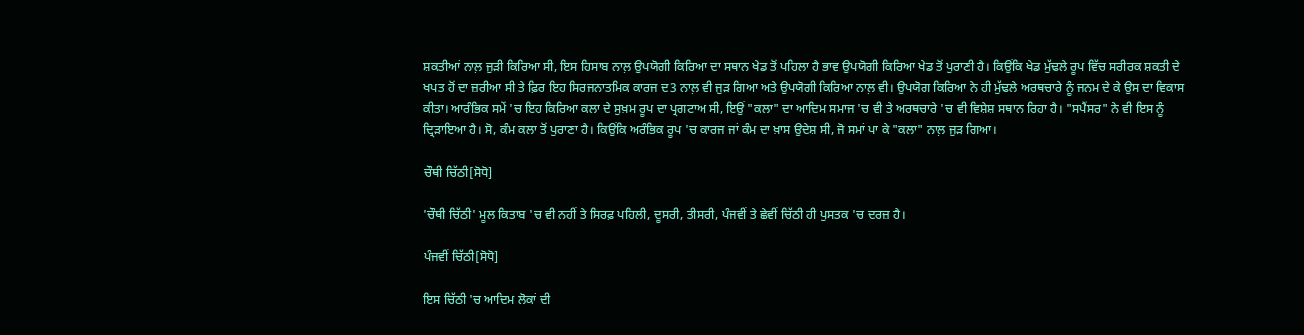ਸ਼ਕਤੀਆਂ ਨਾਲ਼ ਜੁੜੀ ਕਿਰਿਆ ਸੀ, ਇਸ ਹਿਸਾਬ ਨਾਲ਼ ਉਪਯੋਗੀ ਕਿਰਿਆ ਦਾ ਸਥਾਨ ਖੇਡ ਤੋਂ ਪਹਿਲਾ ਹੈ ਭਾਵ ਉਪਯੋਗੀ ਕਿਰਿਆ ਖੇਡ ਤੋਂ ਪੁਰਾਣੀ ਹੈ। ਕਿਉਂਕਿ ਖੇਡ ਮੁੱਢਲੇ ਰੂਪ ਵਿੱਚ ਸਰੀਰਕ ਸ਼ਕਤੀ ਦੇ ਖਪਤ ਹੋਂ ਦਾ ਜ਼ਰੀਆ ਸੀ ਤੇ ਫ਼ਿਰ ਇਹ ਸਿਰਜਨਾਤਮਿਕ ਕਾਰਜ ਦ3 ਨਾਲ਼ ਵੀ ਜੁੜ ਗਿਆ ਅਤੇ ਉਪਯੋਗੀ ਕਿਰਿਆ ਨਾਲ਼ ਵੀ। ਉਪਯੋਗ ਕਿਰਿਆ ਨੇ ਹੀ ਮੁੱਢਲੇ ਅਰਥਚਾਰੇ ਨੂੰ ਜਨਮ ਦੇ ਕੇ ਉਸ ਦਾ ਵਿਕਾਸ ਕੀਤਾ। ਆਰੰਭਿਕ ਸਮੇਂ 'ਚ ਇਹ ਕਿਰਿਆ ਕਲਾ ਦੇ ਸੁਖ਼ਮ ਰੂਪ ਦਾ ਪ੍ਰਗਟਾਅ ਸੀ, ਇਉਂ "ਕਲਾ" ਦਾ ਆਦਿਮ ਸਮਾਜ 'ਚ ਵੀ ਤੇ ਅਰਥਚਾਰੇ 'ਚ ਵੀ ਵਿਸ਼ੇਸ਼ ਸਥਾਨ ਰਿਹਾ ਹੈ। "ਸਪੈਂਸਰ" ਨੇ ਵੀ ਇਸ ਨੂੰ ਦ੍ਰਿੜਾਇਆ ਹੈ। ਸੋ, ਕੰਮ ਕਲਾ ਤੋਂ ਪੁਰਾਣਾ ਹੈ। ਕਿਉਂਕਿ ਅਰੰਭਿਕ ਰੂਪ 'ਚ ਕਾਰਜ ਜਾਂ ਕੰਮ ਦਾ ਖ਼ਾਸ ਉਦੇਸ਼ ਸੀ, ਜੋ ਸਮਾਂ ਪਾ ਕੇ "ਕਲਾ" ਨਾਲ਼ ਜੁੜ ਗਿਆ।

ਚੌਥੀ ਚਿੱਠੀ[ਸੋਧੋ]

'ਚੌਥੀ ਚਿੱਠੀ' ਮੂਲ ਕਿਤਾਬ 'ਚ ਵੀ ਨਹੀਂ ਤੇ ਸਿਰਫ਼ ਪਹਿਲੀ, ਦੂਸਰੀ, ਤੀਸਰੀ, ਪੰਜਵੀਂ ਤੇ ਛੇਵੀਂ ਚਿੱਠੀ ਹੀ ਪੁਸਤਕ 'ਚ ਦਰਜ਼ ਹੈ।

ਪੰਜਵੀਂ ਚਿੱਠੀ[ਸੋਧੋ]

ਇਸ ਚਿੱਠੀ 'ਚ ਆਦਿਮ ਲੋਕਾਂ ਦੀ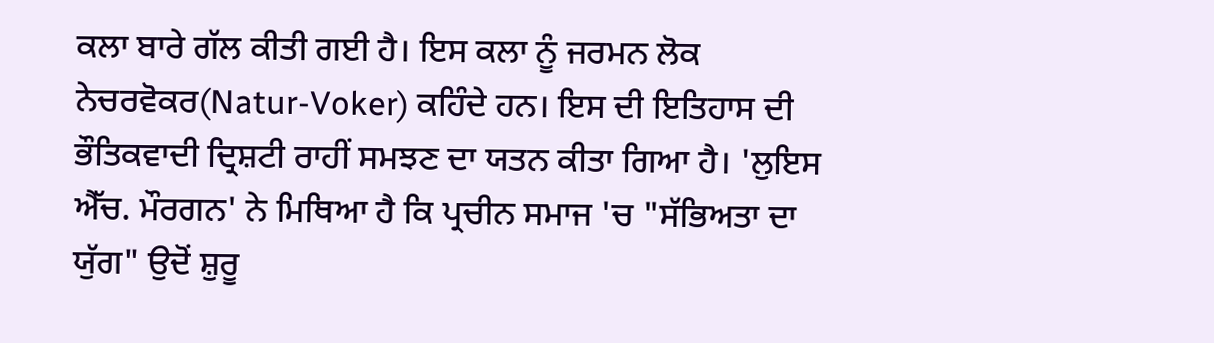ਕਲਾ ਬਾਰੇ ਗੱਲ ਕੀਤੀ ਗਈ ਹੈ। ਇਸ ਕਲਾ ਨੂੰ ਜਰਮਨ ਲੋਕ ਨੇਚਰਵੋਕਰ(Natur-Voker) ਕਹਿੰਦੇ ਹਨ। ਇਸ ਦੀ ਇਤਿਹਾਸ ਦੀ ਭੌਤਿਕਵਾਦੀ ਦ੍ਰਿਸ਼ਟੀ ਰਾਹੀਂ ਸਮਝਣ ਦਾ ਯਤਨ ਕੀਤਾ ਗਿਆ ਹੈ। 'ਲੁਇਸ ਐੱਚ. ਮੌਰਗਨ' ਨੇ ਮਿਥਿਆ ਹੈ ਕਿ ਪ੍ਰਚੀਨ ਸਮਾਜ 'ਚ "ਸੱਭਿਅਤਾ ਦਾ ਯੁੱਗ" ਉਦੋਂ ਸ਼ੁਰੂ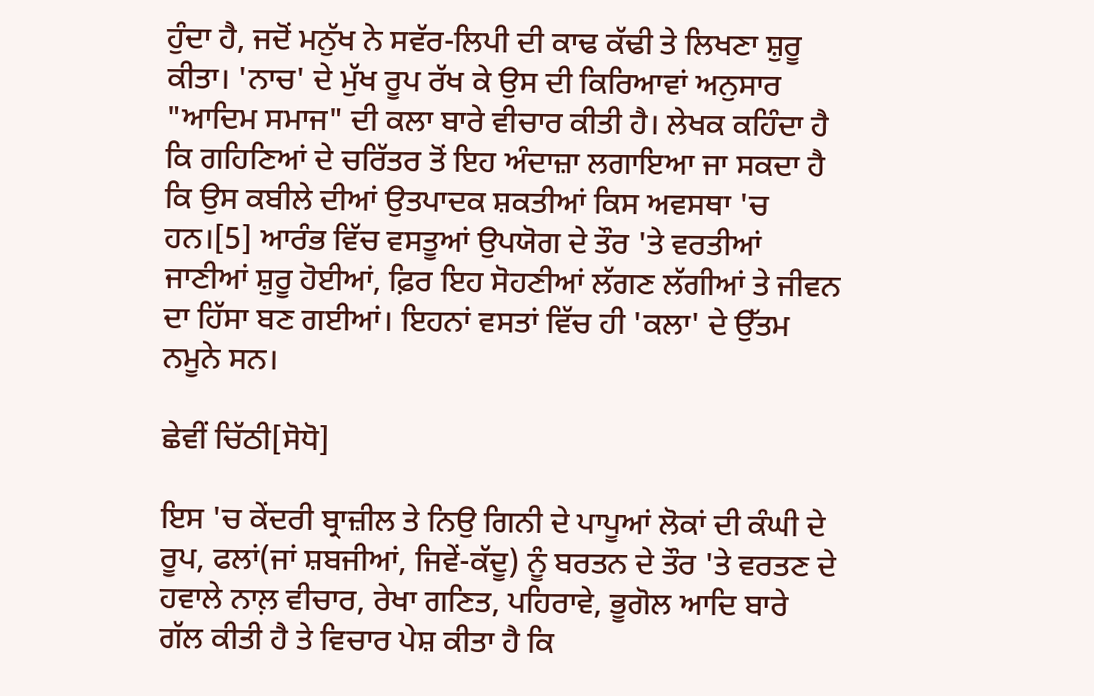ਹੁੰਦਾ ਹੈ, ਜਦੋਂ ਮਨੁੱਖ ਨੇ ਸਵੱਰ-ਲਿਪੀ ਦੀ ਕਾਢ ਕੱਢੀ ਤੇ ਲਿਖਣਾ ਸ਼ੁਰੂ ਕੀਤਾ। 'ਨਾਚ' ਦੇ ਮੁੱਖ ਰੂਪ ਰੱਖ ਕੇ ਉਸ ਦੀ ਕਿਰਿਆਵਾਂ ਅਨੁਸਾਰ "ਆਦਿਮ ਸਮਾਜ" ਦੀ ਕਲਾ ਬਾਰੇ ਵੀਚਾਰ ਕੀਤੀ ਹੈ। ਲੇਖਕ ਕਹਿੰਦਾ ਹੈ ਕਿ ਗਹਿਣਿਆਂ ਦੇ ਚਰਿੱਤਰ ਤੋਂ ਇਹ ਅੰਦਾਜ਼ਾ ਲਗਾਇਆ ਜਾ ਸਕਦਾ ਹੈ ਕਿ ਉਸ ਕਬੀਲੇ ਦੀਆਂ ਉਤਪਾਦਕ ਸ਼ਕਤੀਆਂ ਕਿਸ ਅਵਸਥਾ 'ਚ ਹਨ।[5] ਆਰੰਭ ਵਿੱਚ ਵਸਤੂਆਂ ਉਪਯੋਗ ਦੇ ਤੌਰ 'ਤੇ ਵਰਤੀਆਂ ਜਾਣੀਆਂ ਸ਼ੁਰੂ ਹੋਈਆਂ, ਫ਼ਿਰ ਇਹ ਸੋਹਣੀਆਂ ਲੱਗਣ ਲੱਗੀਆਂ ਤੇ ਜੀਵਨ ਦਾ ਹਿੱਸਾ ਬਣ ਗਈਆਂ। ਇਹਨਾਂ ਵਸਤਾਂ ਵਿੱਚ ਹੀ 'ਕਲਾ' ਦੇ ਉੱਤਮ ਨਮੂਨੇ ਸਨ।

ਛੇਵੀਂ ਚਿੱਠੀ[ਸੋਧੋ]

ਇਸ 'ਚ ਕੇਂਦਰੀ ਬ੍ਰਾਜ਼ੀਲ ਤੇ ਨਿਉ ਗਿਨੀ ਦੇ ਪਾਪੂਆਂ ਲੋਕਾਂ ਦੀ ਕੰਘੀ ਦੇ ਰੂਪ, ਫਲਾਂ(ਜਾਂ ਸ਼ਬਜੀਆਂ, ਜਿਵੇਂ-ਕੱਦੂ) ਨੂੰ ਬਰਤਨ ਦੇ ਤੌਰ 'ਤੇ ਵਰਤਣ ਦੇ ਹਵਾਲੇ ਨਾਲ਼ ਵੀਚਾਰ, ਰੇਖਾ ਗਣਿਤ, ਪਹਿਰਾਵੇ, ਭੂਗੋਲ ਆਦਿ ਬਾਰੇ ਗੱਲ ਕੀਤੀ ਹੈ ਤੇ ਵਿਚਾਰ ਪੇਸ਼ ਕੀਤਾ ਹੈ ਕਿ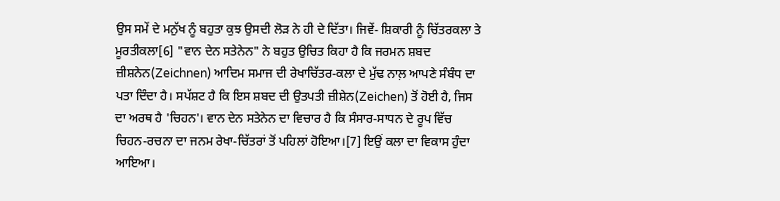ਉਸ ਸਮੇਂ ਦੇ ਮਨੁੱਖ ਨੂੰ ਬਹੁਤਾ ਕੁਝ ਉਸਦੀ ਲੋੜ ਨੇ ਹੀ ਦੇ ਦਿੱਤਾ। ਜਿਵੇਂ- ਸ਼ਿਕਾਰੀ ਨੂੰ ਚਿੱਤਰਕਲਾ ਤੇ ਮੂਰਤੀਕਲਾ[6] "ਵਾਨ ਦੇਨ ਸਤੇਨੇਨ" ਨੇ ਬਹੁਤ ਉਚਿਤ ਕਿਹਾ ਹੈ ਕਿ ਜਰਮਨ ਸ਼ਬਦ ਜ਼ੀਸ਼ਨੇਨ(Zeichnen) ਆਦਿਮ ਸਮਾਜ ਦੀ ਰੇਖਾਚਿੱਤਰ-ਕਲਾ ਦੇ ਮੁੱਢ ਨਾਲ਼ ਆਪਣੇ ਸੰਬੰਧ ਦਾ ਪਤਾ ਦਿੰਦਾ ਹੈ। ਸਪੱਸ਼ਟ ਹੈ ਕਿ ਇਸ ਸ਼ਬਦ ਦੀ ਉਤਪਤੀ ਜ਼ੀਸ਼ੇਨ(Zeichen) ਤੋਂ ਹੋਈ ਹੈ, ਜਿਸ ਦਾ ਅਰਥ ਹੈ 'ਚਿਹਨ'। ਵਾਨ ਦੇਨ ਸਤੇਨੇਨ ਦਾ ਵਿਚਾਰ ਹੈ ਕਿ ਸੰਸਾਰ-ਸਾਧਨ ਦੇ ਰੂਪ ਵਿੱਚ ਚਿਹਨ-ਰਚਨਾ ਦਾ ਜਨਮ ਰੇਖਾ-ਚਿੱਤਰਾਂ ਤੋਂ ਪਹਿਲਾਂ ਹੋਇਆ।[7] ਇਉਂ ਕਲਾ ਦਾ ਵਿਕਾਸ ਹੁੰਦਾ ਆਇਆ।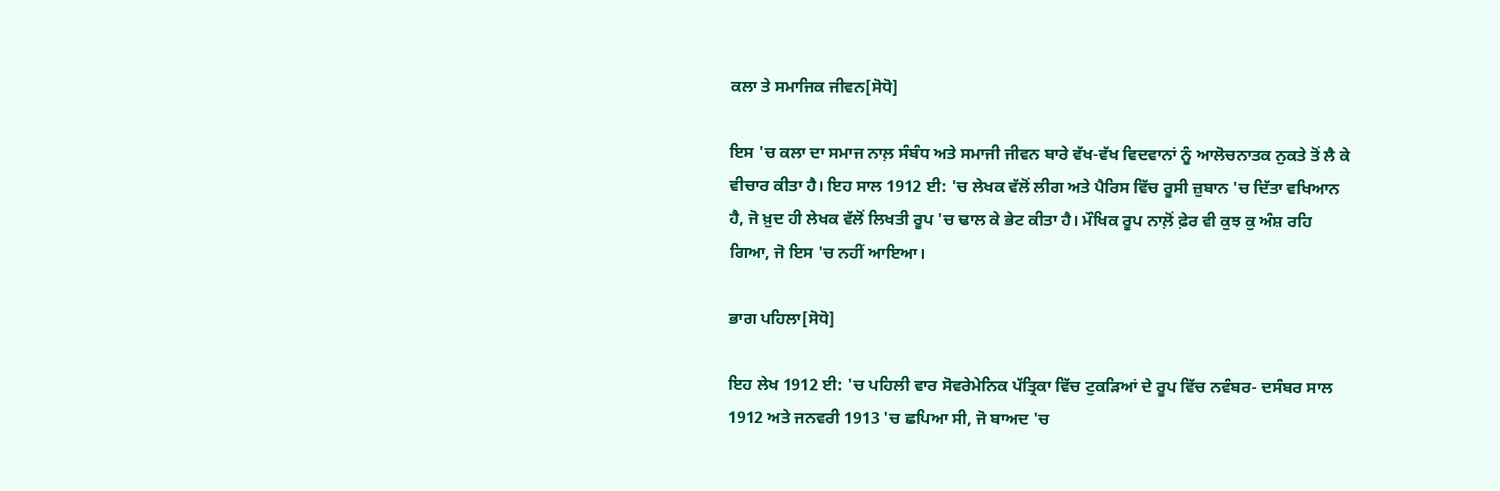ਕਲਾ ਤੇ ਸਮਾਜਿਕ ਜੀਵਨ[ਸੋਧੋ]

ਇਸ 'ਚ ਕਲਾ ਦਾ ਸਮਾਜ ਨਾਲ਼ ਸੰਬੰਧ ਅਤੇ ਸਮਾਜੀ ਜੀਵਨ ਬਾਰੇ ਵੱਖ-ਵੱਖ ਵਿਦਵਾਨਾਂ ਨੂੰ ਆਲੋਚਨਾਤਕ ਨੁਕਤੇ ਤੋਂ ਲੈ ਕੇ ਵੀਚਾਰ ਕੀਤਾ ਹੈ। ਇਹ ਸਾਲ 1912 ਈ: 'ਚ ਲੇਖਕ ਵੱਲੋਂ ਲੀਗ ਅਤੇ ਪੈਰਿਸ ਵਿੱਚ ਰੂਸੀ ਜ਼ੁਬਾਨ 'ਚ ਦਿੱਤਾ ਵਖਿਆਨ ਹੈ, ਜੋ ਖ਼ੁਦ ਹੀ ਲੇਖਕ ਵੱਲੋਂ ਲਿਖਤੀ ਰੂਪ 'ਚ ਢਾਲ ਕੇ ਭੇਟ ਕੀਤਾ ਹੈ। ਮੌਖਿਕ ਰੂਪ ਨਾਲ਼ੋਂ ਫ਼ੇਰ ਵੀ ਕੁਝ ਕੁ ਅੰਸ਼ ਰਹਿ ਗਿਆ, ਜੋ ਇਸ 'ਚ ਨਹੀਂ ਆਇਆ।

ਭਾਗ ਪਹਿਲਾ[ਸੋਧੋ]

ਇਹ ਲੇਖ 1912 ਈ: 'ਚ ਪਹਿਲੀ ਵਾਰ ਸੋਵਰੇਮੇਨਿਕ ਪੱਤ੍ਰਿਕਾ ਵਿੱਚ ਟੁਕੜਿਆਂ ਦੇ ਰੂਪ ਵਿੱਚ ਨਵੰਬਰ- ਦਸੰਬਰ ਸਾਲ 1912 ਅਤੇ ਜਨਵਰੀ 1913 'ਚ ਛਪਿਆ ਸੀ, ਜੋ ਬਾਅਦ 'ਚ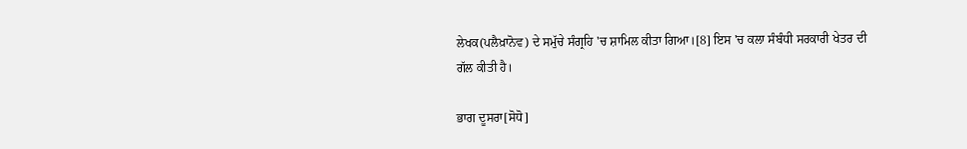ਲੇਖਕ(ਪਲੈਖ਼ਾਨੋਵ) ਦੇ ਸਮੁੱਚੇ ਸੰਗ੍ਰਹਿ 'ਚ ਸ਼ਾਮਿਲ ਕੀਤਾ ਗਿਆ।[8] ਇਸ 'ਚ ਕਲਾ ਸੰਬੰਧੀ ਸਰਕਾਰੀ ਖੇਤਰ ਦੀ ਗੱਲ ਕੀਤੀ ਹੈ।

ਭਾਗ ਦੂਸਰਾ[ਸੋਧੋ]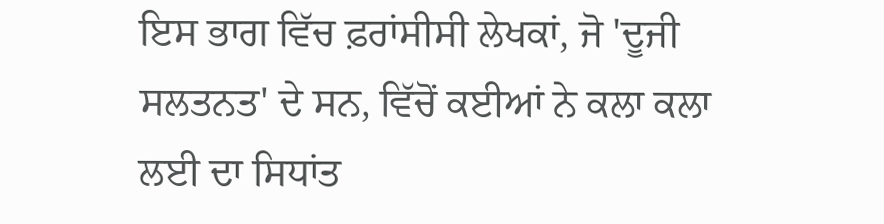ਇਸ ਭਾਗ ਵਿੱਚ ਫ਼ਰਾਂਸੀਸੀ ਲੇਖਕਾਂ, ਜੋ 'ਦੂਜੀ ਸਲਤਨਤ' ਦੇ ਸਨ, ਵਿੱਚੋਂ ਕਈਆਂ ਨੇ ਕਲਾ ਕਲਾ ਲਈ ਦਾ ਸਿਧਾਂਤ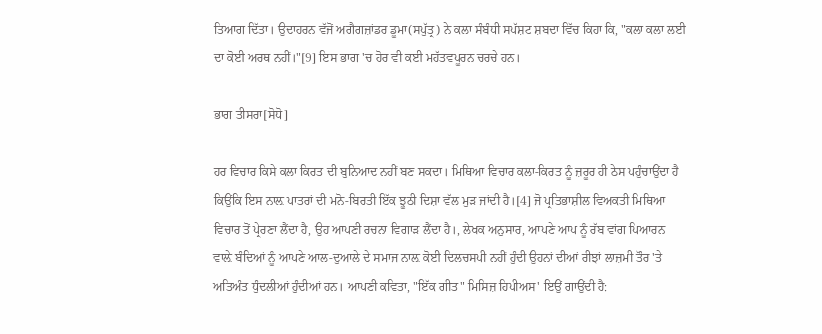ਤਿਆਗ ਦਿੱਤਾ। ਉਦਾਹਰਨ ਵੱਜੋਂ ਅਗੈਗਜ਼ਾਂਡਰ ਡੂਮਾ(ਸਪੁੱਤ੍ਰ) ਨੇ ਕਲਾ ਸੰਬੰਧੀ ਸਪੱਸ਼ਟ ਸ਼ਬਦਾ ਵਿੱਚ ਕਿਹਾ ਕਿ, "ਕਲਾ ਕਲਾ ਲਈ ਦਾ ਕੋਈ ਅਰਥ ਨਹੀਂ।"[9] ਇਸ ਭਾਗ 'ਚ ਹੋਰ ਵੀ ਕਈ ਮਹੱਤਵਪੂਰਨ ਚਰਚੇ ਹਨ।

ਭਾਗ ਤੀਸਰਾ[ਸੋਧੋ]

ਹਰ ਵਿਚਾਰ ਕਿਸੇ ਕਲਾ ਕਿਰਤ ਦੀ ਬੁਨਿਆਦ ਨਹੀਂ ਬਣ ਸਕਦਾ। ਮਿਥਿਆ ਵਿਚਾਰ ਕਲਾ-ਕਿਰਤ ਨੂੰ ਜ਼ਰੂਰ ਹੀ ਠੇਸ ਪਹੁੰਚਾਉਂਦਾ ਹੈ ਕਿਉਂਕਿ ਇਸ ਨਾਲ਼ ਪਾਤਰਾਂ ਦੀ ਮਨੋ-ਬਿਰਤੀ ਇੱਕ ਝੂਠੀ ਦਿਸ਼ਾ ਵੱਲ ਮੁੜ ਜਾਂਦੀ ਹੈ।[4] ਜੋ ਪ੍ਰਤਿਭਾਸ਼ੀਲ ਵਿਅਕਤੀ ਮਿਥਿਆ ਵਿਚਾਰ ਤੋਂ ਪ੍ਰੇਰਣਾ ਲੈਂਦਾ ਹੈ, ਉਹ ਆਪਣੀ ਰਚਨਾ ਵਿਗਾੜ ਲੈਂਦਾ ਹੈ।, ਲੇਖਕ ਅਨੁਸਾਰ, ਆਪਣੇ ਆਪ ਨੂੰ ਰੱਬ ਵਾਂਗ ਪਿਆਰਨ ਵਾਲ਼ੇ ਬੰਦਿਆਂ ਨੂੰ ਆਪਣੇ ਆਲ-ਦੁਆਲੇ ਦੇ ਸਮਾਜ ਨਾਲ਼ ਕੋਈ ਦਿਲਚਸਪੀ ਨਹੀਂ ਹੁੰਦੀ ਉਹਨਾਂ ਦੀਆਂ ਰੀਝਾਂ ਲਾਜ਼ਮੀ ਤੌਰ 'ਤੇ ਅਤਿਅੰਤ ਧੁੰਦਲੀਆਂ ਹੁੰਦੀਆਂ ਹਨ। ਆਪਣੀ ਕਵਿਤਾ, "ਇੱਕ ਗੀਤ" ਮਿਸਿਜ਼ ਹਿਪੀਅਸ' ਇਉਂ ਗਾਉਂਦੀ ਹੈ: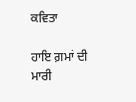ਕਵਿਤਾ

ਹਾਇ ਗ਼ਮਾਂ ਦੀ ਮਾਰੀ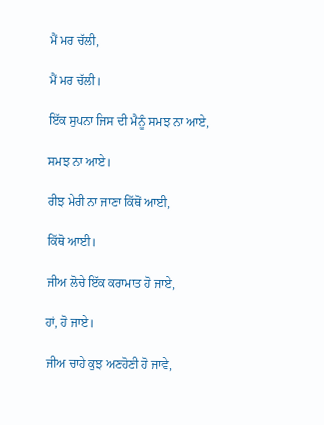ਮੈਂ ਮਰ ਚੱਲੀ,

ਮੈਂ ਮਰ ਚੱਲੀ।

ਇੱਕ ਸੁਪਨਾ ਜਿਸ ਦੀ ਮੈਨੂੰ ਸਮਝ ਨਾ ਆਏ,

ਸਮਝ ਨਾ ਆਏ।

ਰੀਝ ਮੇਰੀ ਨਾ ਜਾਣਾ ਕਿੱਥੋਂ ਆਈ,

ਕਿੱਥੋ ਆਈ।

ਜੀਅ ਲੋਚੇ ਇੱਕ ਕਰਾਮਾਤ ਹੋ ਜਾਏ,

ਹਾਂ, ਹੋ ਜਾਏ।

ਜੀਅ ਚਾਹੇ ਕੁਝ ਅਣਹੋਣੀ ਹੋ ਜਾਵੇ,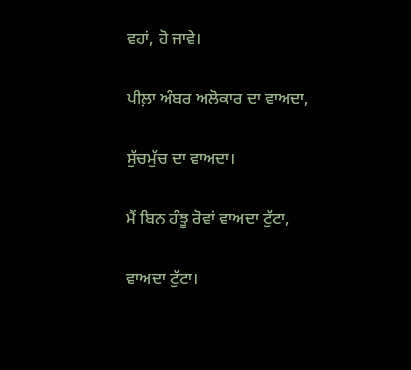ਵਹਾਂ, ਹੋ ਜਾਵੇ।

ਪੀਲ਼ਾ ਅੰਬਰ ਅਲੋਕਾਰ ਦਾ ਵਾਅਦਾ,

ਸੁੱਚਮੁੱਚ ਦਾ ਵਾਅਦਾ।

ਮੈਂ ਬਿਨ ਹੰਝੂ ਰੋਵਾਂ ਵਾਅਦਾ ਟੁੱਟਾ,

ਵਾਅਦਾ ਟੁੱਟਾ।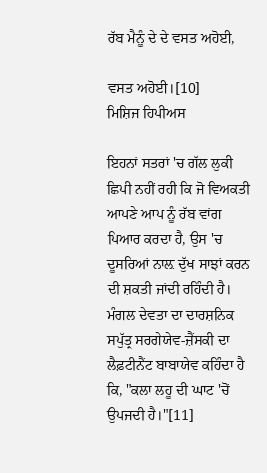ਰੱਬ ਮੈਨੂੰ ਦੇ ਦੇ ਵਸਤ ਅਹੋਈ,

ਵਸਤ ਅਹੋਈ।[10]
ਮਿਸ਼ਿਜ ਹਿਪੀਅਸ

ਇਹਨਾਂ ਸਤਰਾਂ 'ਚ ਗੱਲ ਲੁਕੀ ਛਿਪੀ ਨਹੀਂ ਰਹੀ ਕਿ ਜੋ ਵਿਅਕਤੀ ਆਪਣੇ ਆਪ ਨੂੰ ਰੱਬ ਵਾਂਗ ਪਿਆਰ ਕਰਦਾ ਹੈ, ਉਸ 'ਚ ਦੂਸਰਿਆਂ ਨਾਲ਼ ਦੁੱਖ ਸਾਝਾਂ ਕਰਨ ਦੀ ਸ਼ਕਤੀ ਜਾਂਦੀ ਰਹਿੰਦੀ ਹੈ। ਮੰਗਲ ਦੇਵਤਾ ਦਾ ਦਾਰਸ਼ਨਿਕ ਸਪੁੱਤ੍ਰ ਸਰਗੇਯੇਵ-ਜ਼ੈਂਸਕੀ ਦਾ ਲੈਫ਼ਟੀਨੈਂਟ ਬਾਬਾਯੇਵ ਕਹਿੰਦਾ ਹੈ ਕਿ, "ਕਲਾ ਲਹੂ ਦੀ ਘਾਟ 'ਚੋਂ ਉਪਜਦੀ ਹੈ।"[11]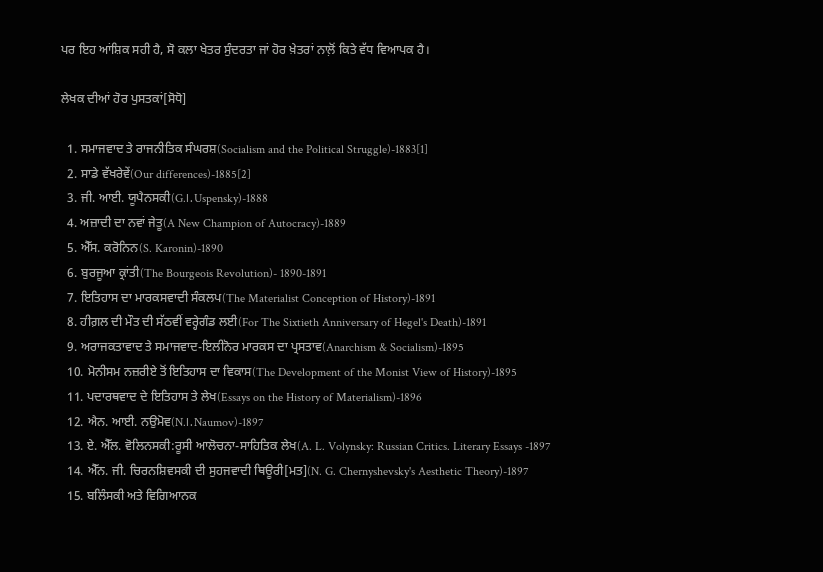ਪਰ ਇਹ ਆਂਸ਼ਿਕ ਸਹੀ ਹੈ, ਸੋ ਕਲਾ ਖੇਤਰ ਸੁੰਦਰਤਾ ਜਾਂ ਹੋਰ ਖ਼ੇਤਰਾਂ ਨਾਲ਼ੋਂ ਕਿਤੇ ਵੱਧ ਵਿਆਪਕ ਹੈ।

ਲੇਖਕ ਦੀਆਂ ਹੋਰ ਪੁਸਤਕਾਂ[ਸੋਧੋ]

  1. ਸਮਾਜਵਾਦ ਤੇ ਰਾਜਨੀਤਿਕ ਸੰਘਰਸ਼(Socialism and the Political Struggle)-1883[1]
  2. ਸਾਡੇ ਵੱਖਰੇਵੇਂ(Our differences)-1885[2]
  3. ਜੀ. ਆਈ. ਯੂਪੈਨਸਕੀ(G.।. Uspensky)-1888
  4. ਅਜ਼ਾਦੀ ਦਾ ਨਵਾਂ ਜੇਤੂ(A New Champion of Autocracy)-1889
  5. ਐੱਸ. ਕਰੋਨਿਨ(S. Karonin)-1890
  6. ਬੁਰਜੂਆ ਕ੍ਰਾਂਤੀ(The Bourgeois Revolution)- 1890-1891
  7. ਇਤਿਹਾਸ ਦਾ ਮਾਰਕਸਵਾਦੀ ਸੰਕਲਪ(The Materialist Conception of History)-1891
  8. ਹੀਗ਼ਲ ਦੀ ਮੌਤ ਦੀ ਸੱਠਵੀਂ ਵਰ੍ਹੇਗੰਡ ਲਈ(For The Sixtieth Anniversary of Hegel's Death)-1891
  9. ਅਰਾਜਕਤਾਵਾਦ ਤੇ ਸਮਾਜਵਾਦ-ਇਲੀਨੋਰ ਮਾਰਕਸ ਦਾ ਪ੍ਰਸਤਾਵ(Anarchism & Socialism)-1895
  10. ਮੋਨੀਸਮ ਨਜ਼ਰੀਏ ਤੋਂ ਇਤਿਹਾਸ ਦਾ ਵਿਕਾਸ(The Development of the Monist View of History)-1895
  11. ਪਦਾਰਥਵਾਦ ਦੇ ਇਤਿਹਾਸ ਤੇ ਲੇਖ(Essays on the History of Materialism)-1896
  12. ਐਨ. ਆਈ. ਨਉਮੋਵ(N.।. Naumov)-1897
  13. ਏ. ਐੱਲ. ਵੋਲਿਨਸਕੀ:ਰੂਸੀ ਆਲੋਚਨਾ-ਸਾਹਿਤਿਕ ਲੇਖ(A. L. Volynsky: Russian Critics. Literary Essays -1897
  14. ਐੱਨ. ਜੀ. ਚਿਰਨਸ਼ਿਵਸਕੀ ਦੀ ਸੁਹਜਵਾਦੀ ਥਿਊਰੀ[ਮਤ](N. G. Chernyshevsky's Aesthetic Theory)-1897
  15. ਬਲਿੰਸਕੀ ਅਤੇ ਵਿਗਿਆਨਕ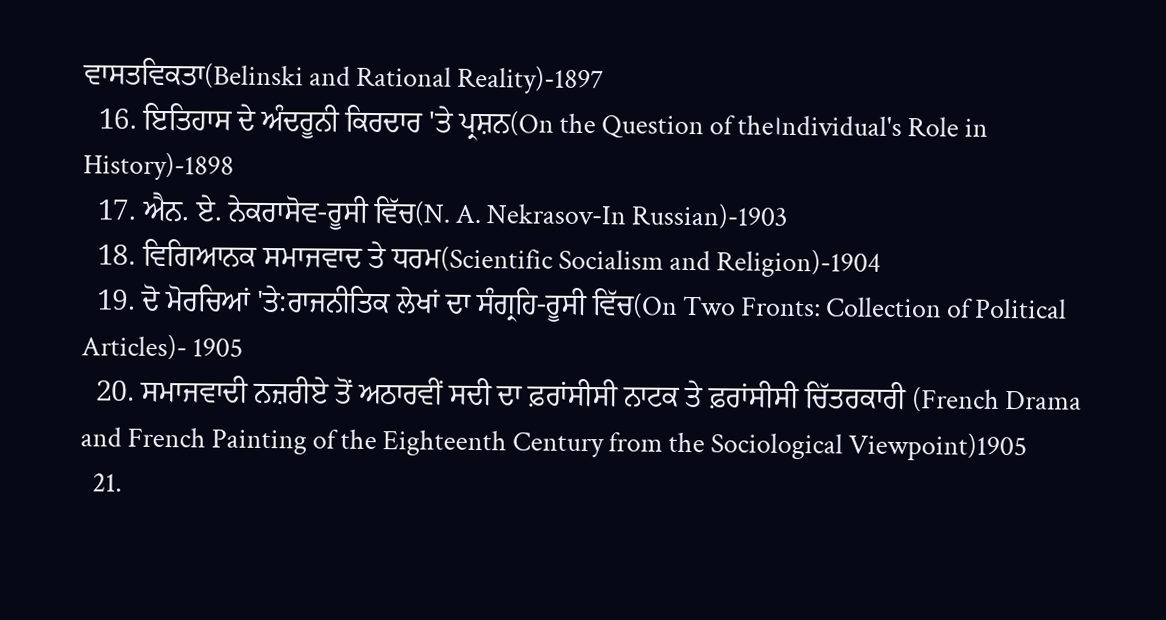ਵਾਸਤਵਿਕਤਾ(Belinski and Rational Reality)-1897
  16. ਇਤਿਹਾਸ ਦੇ ਅੰਦਰੂਨੀ ਕਿਰਦਾਰ 'ਤੇ ਪ੍ਰਸ਼ਨ(On the Question of the।ndividual's Role in History)-1898
  17. ਐਨ. ਏ. ਨੇਕਰਾਸੋਵ-ਰੂਸੀ ਵਿੱਚ(N. A. Nekrasov-In Russian)-1903
  18. ਵਿਗਿਆਨਕ ਸਮਾਜਵਾਦ ਤੇ ਧਰਮ(Scientific Socialism and Religion)-1904
  19. ਦੋ ਮੋਰਚਿਆਂ 'ਤੇ:ਰਾਜਨੀਤਿਕ ਲੇਖਾਂ ਦਾ ਸੰਗ੍ਰਹਿ-ਰੂਸੀ ਵਿੱਚ(On Two Fronts: Collection of Political Articles)- 1905
  20. ਸਮਾਜਵਾਦੀ ਨਜ਼ਰੀਏ ਤੋਂ ਅਠਾਰਵੀਂ ਸਦੀ ਦਾ ਫ਼ਰਾਂਸੀਸੀ ਨਾਟਕ ਤੇ ਫ਼ਰਾਂਸੀਸੀ ਚਿੱਤਰਕਾਰੀ (French Drama and French Painting of the Eighteenth Century from the Sociological Viewpoint)1905
  21.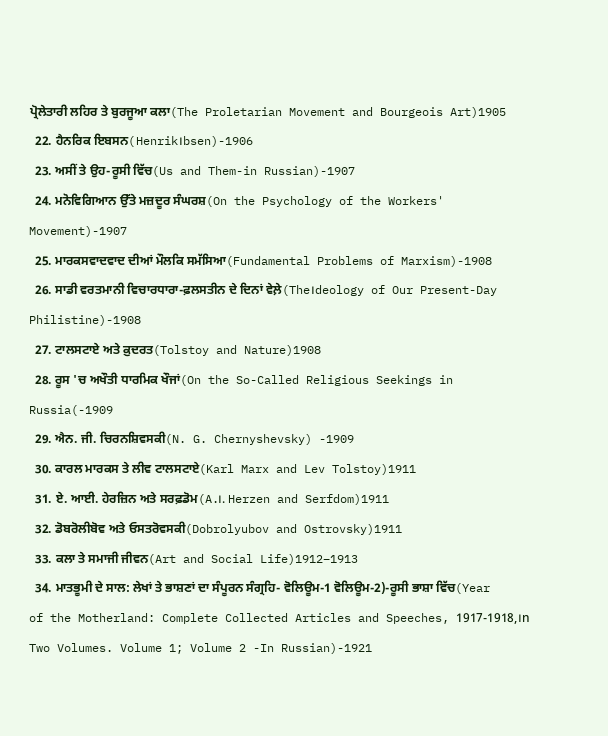ਪ੍ਰੋਲੇਤਾਰੀ ਲਹਿਰ ਤੇ ਬੁਰਜੂਆ ਕਲਾ(The Proletarian Movement and Bourgeois Art)1905
  22. ਹੈਨਰਿਕ ਇਬਸਨ(Henrik।bsen)-1906
  23. ਅਸੀਂ ਤੇ ਉਹ-ਰੂਸੀ ਵਿੱਚ(Us and Them-in Russian)-1907
  24. ਮਨੋਵਿਗਿਆਨ ਉੱਤੇ ਮਜ਼ਦੂਰ ਸੰਘਰਸ਼(On the Psychology of the Workers' Movement)-1907
  25. ਮਾਰਕਸਵਾਦਵਾਦ ਦੀਆਂ ਮੌਲਕਿ ਸਮੱਸਿਆ(Fundamental Problems of Marxism)-1908
  26. ਸਾਡੀ ਵਰਤਮਾਨੀ ਵਿਚਾਰਧਾਰਾ-ਫ਼ਲਸਤੀਨ ਦੇ ਦਿਨਾਂ ਵੇਲ਼ੇ(The।deology of Our Present-Day Philistine)-1908
  27. ਟਾਲਸਟਾਏ ਅਤੇ ਕ਼ੁਦਰਤ(Tolstoy and Nature)1908
  28. ਰੂਸ 'ਚ ਅਖੌਤੀ ਧਾਰਮਿਕ ਖੌਜਾਂ(On the So-Called Religious Seekings in Russia(-1909
  29. ਐਨ. ਜੀ. ਚਿਰਨਸ਼ਿਵਸਕੀ(N. G. Chernyshevsky) -1909
  30. ਕਾਰਲ ਮਾਰਕਸ ਤੇ ਲੀਵ ਟਾਲਸਟਾਏ(Karl Marx and Lev Tolstoy)1911
  31. ਏ. ਆਈ. ਹੇਰਜ਼ਿਨ ਅਤੇ ਸਰਫ਼ਡੋਮ(A.।. Herzen and Serfdom)1911
  32. ਡੋਬਰੋਲੀਬੋਵ ਅਤੇ ਓਸਤਰੋਵਸਕੀ(Dobrolyubov and Ostrovsky)1911
  33. ਕਲਾ ਤੇ ਸਮਾਜੀ ਜੀਵਨ(Art and Social Life)1912–1913
  34. ਮਾਤਭੂਮੀ ਦੇ ਸਾਲ: ਲੇਖਾਂ ਤੇ ਭਾਸ਼ਣਾਂ ਦਾ ਸੰਪੂਰਨ ਸੰਗ੍ਰਹਿ- ਵੋਲਿਊਮ-1 ਵੋਲਿਊਮ-2)-ਰੂਸੀ ਭਾਸ਼ਾ ਵਿੱਚ(Year of the Motherland: Complete Collected Articles and Speeches, 1917-1918,।n Two Volumes. Volume 1; Volume 2 -In Russian)-1921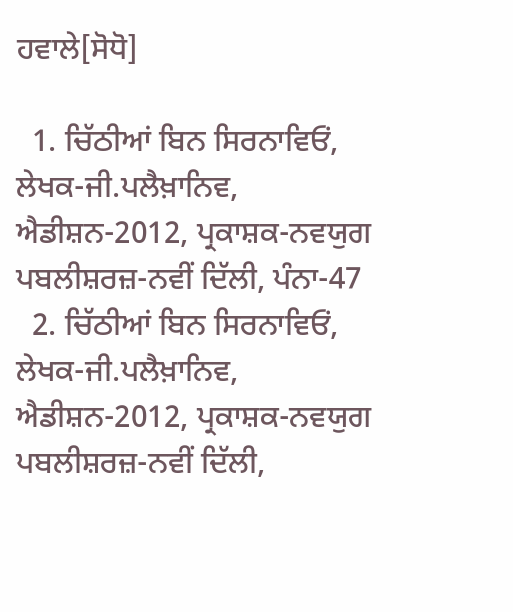ਹਵਾਲੇ[ਸੋਧੋ]

  1. ਚਿੱਠੀਆਂ ਬਿਨ ਸਿਰਨਾਵਿਓਂ, ਲੇਖਕ-ਜੀ.ਪਲੈਖ਼ਾਨਿਵ, ਐਡੀਸ਼ਨ-2012, ਪ੍ਰਕਾਸ਼ਕ-ਨਵਯੁਗ ਪਬਲੀਸ਼ਰਜ਼-ਨਵੀਂ ਦਿੱਲੀ, ਪੰਨਾ-47
  2. ਚਿੱਠੀਆਂ ਬਿਨ ਸਿਰਨਾਵਿਓਂ, ਲੇਖਕ-ਜੀ.ਪਲੈਖ਼ਾਨਿਵ, ਐਡੀਸ਼ਨ-2012, ਪ੍ਰਕਾਸ਼ਕ-ਨਵਯੁਗ ਪਬਲੀਸ਼ਰਜ਼-ਨਵੀਂ ਦਿੱਲੀ,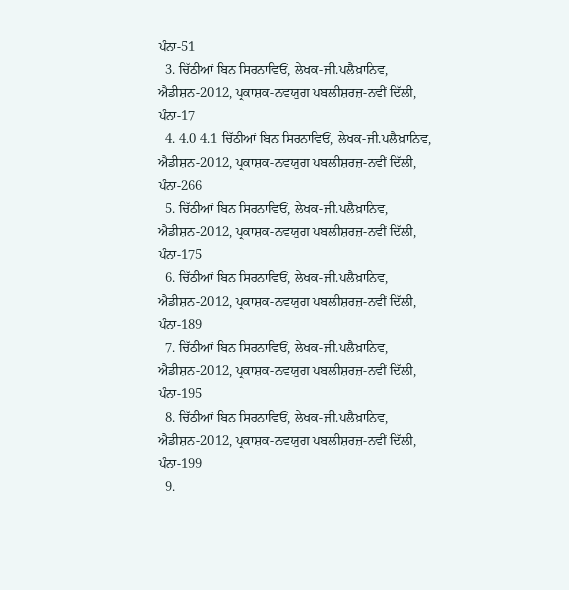ਪੰਨਾ-51
  3. ਚਿੱਠੀਆਂ ਬਿਨ ਸਿਰਨਾਵਿਓਂ, ਲੇਖਕ-ਜੀ.ਪਲੈਖ਼ਾਨਿਵ, ਐਡੀਸ਼ਨ-2012, ਪ੍ਰਕਾਸ਼ਕ-ਨਵਯੁਗ ਪਬਲੀਸ਼ਰਜ਼-ਨਵੀਂ ਦਿੱਲੀ, ਪੰਨਾ-17
  4. 4.0 4.1 ਚਿੱਠੀਆਂ ਬਿਨ ਸਿਰਨਾਵਿਓਂ, ਲੇਖਕ-ਜੀ.ਪਲੈਖ਼ਾਨਿਵ, ਐਡੀਸ਼ਨ-2012, ਪ੍ਰਕਾਸ਼ਕ-ਨਵਯੁਗ ਪਬਲੀਸ਼ਰਜ਼-ਨਵੀਂ ਦਿੱਲੀ, ਪੰਨਾ-266
  5. ਚਿੱਠੀਆਂ ਬਿਨ ਸਿਰਨਾਵਿਓਂ, ਲੇਖਕ-ਜੀ.ਪਲੈਖ਼ਾਨਿਵ, ਐਡੀਸ਼ਨ-2012, ਪ੍ਰਕਾਸ਼ਕ-ਨਵਯੁਗ ਪਬਲੀਸ਼ਰਜ਼-ਨਵੀਂ ਦਿੱਲੀ, ਪੰਨਾ-175
  6. ਚਿੱਠੀਆਂ ਬਿਨ ਸਿਰਨਾਵਿਓਂ, ਲੇਖਕ-ਜੀ.ਪਲੈਖ਼ਾਨਿਵ, ਐਡੀਸ਼ਨ-2012, ਪ੍ਰਕਾਸ਼ਕ-ਨਵਯੁਗ ਪਬਲੀਸ਼ਰਜ਼-ਨਵੀਂ ਦਿੱਲੀ, ਪੰਨਾ-189
  7. ਚਿੱਠੀਆਂ ਬਿਨ ਸਿਰਨਾਵਿਓਂ, ਲੇਖਕ-ਜੀ.ਪਲੈਖ਼ਾਨਿਵ, ਐਡੀਸ਼ਨ-2012, ਪ੍ਰਕਾਸ਼ਕ-ਨਵਯੁਗ ਪਬਲੀਸ਼ਰਜ਼-ਨਵੀਂ ਦਿੱਲੀ, ਪੰਨਾ-195
  8. ਚਿੱਠੀਆਂ ਬਿਨ ਸਿਰਨਾਵਿਓਂ, ਲੇਖਕ-ਜੀ.ਪਲੈਖ਼ਾਨਿਵ, ਐਡੀਸ਼ਨ-2012, ਪ੍ਰਕਾਸ਼ਕ-ਨਵਯੁਗ ਪਬਲੀਸ਼ਰਜ਼-ਨਵੀਂ ਦਿੱਲੀ, ਪੰਨਾ-199
  9.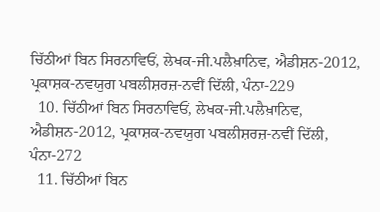ਚਿੱਠੀਆਂ ਬਿਨ ਸਿਰਨਾਵਿਓਂ, ਲੇਖਕ-ਜੀ.ਪਲੈਖ਼ਾਨਿਵ, ਐਡੀਸ਼ਨ-2012, ਪ੍ਰਕਾਸ਼ਕ-ਨਵਯੁਗ ਪਬਲੀਸ਼ਰਜ਼-ਨਵੀਂ ਦਿੱਲੀ, ਪੰਨਾ-229
  10. ਚਿੱਠੀਆਂ ਬਿਨ ਸਿਰਨਾਵਿਓਂ, ਲੇਖਕ-ਜੀ.ਪਲੈਖ਼ਾਨਿਵ, ਐਡੀਸ਼ਨ-2012, ਪ੍ਰਕਾਸ਼ਕ-ਨਵਯੁਗ ਪਬਲੀਸ਼ਰਜ਼-ਨਵੀਂ ਦਿੱਲੀ, ਪੰਨਾ-272
  11. ਚਿੱਠੀਆਂ ਬਿਨ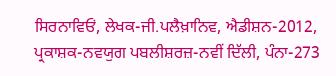ਸਿਰਨਾਵਿਓਂ, ਲੇਖਕ-ਜੀ.ਪਲੈਖ਼ਾਨਿਵ, ਐਡੀਸ਼ਨ-2012, ਪ੍ਰਕਾਸ਼ਕ-ਨਵਯੁਗ ਪਬਲੀਸ਼ਰਜ਼-ਨਵੀਂ ਦਿੱਲੀ, ਪੰਨਾ-273